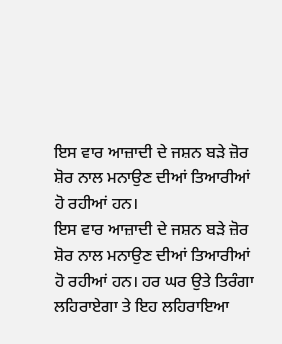ਇਸ ਵਾਰ ਆਜ਼ਾਦੀ ਦੇ ਜਸ਼ਨ ਬੜੇ ਜ਼ੋਰ ਸ਼ੋਰ ਨਾਲ ਮਨਾਉਣ ਦੀਆਂ ਤਿਆਰੀਆਂ ਹੋ ਰਹੀਆਂ ਹਨ।
ਇਸ ਵਾਰ ਆਜ਼ਾਦੀ ਦੇ ਜਸ਼ਨ ਬੜੇ ਜ਼ੋਰ ਸ਼ੋਰ ਨਾਲ ਮਨਾਉਣ ਦੀਆਂ ਤਿਆਰੀਆਂ ਹੋ ਰਹੀਆਂ ਹਨ। ਹਰ ਘਰ ਉਤੇ ਤਿਰੰਗਾ ਲਹਿਰਾਏਗਾ ਤੇ ਇਹ ਲਹਿਰਾਇਆ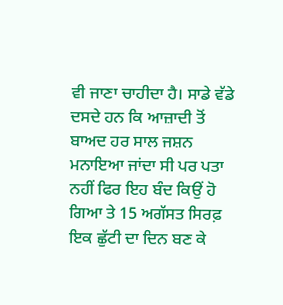ਵੀ ਜਾਣਾ ਚਾਹੀਦਾ ਹੈ। ਸਾਡੇ ਵੱਡੇ ਦਸਦੇ ਹਨ ਕਿ ਆਜ਼ਾਦੀ ਤੋਂ ਬਾਅਦ ਹਰ ਸਾਲ ਜਸ਼ਨ ਮਨਾਇਆ ਜਾਂਦਾ ਸੀ ਪਰ ਪਤਾ ਨਹੀਂ ਫਿਰ ਇਹ ਬੰਦ ਕਿਉਂ ਹੋ ਗਿਆ ਤੇ 15 ਅਗੱਸਤ ਸਿਰਫ਼ ਇਕ ਛੁੱਟੀ ਦਾ ਦਿਨ ਬਣ ਕੇ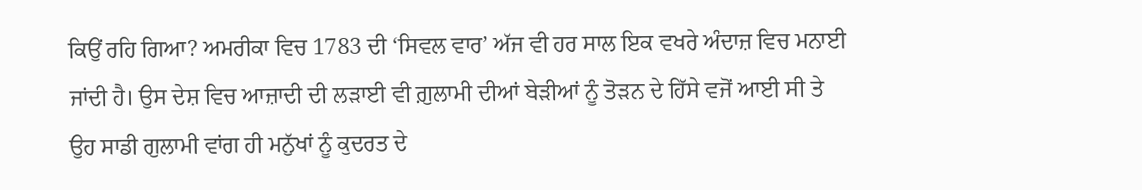ਕਿਉਂ ਰਹਿ ਗਿਆ? ਅਮਰੀਕਾ ਵਿਚ 1783 ਦੀ ‘ਸਿਵਲ ਵਾਰ’ ਅੱਜ ਵੀ ਹਰ ਸਾਲ ਇਕ ਵਖਰੇ ਅੰਦਾਜ਼ ਵਿਚ ਮਨਾਈ ਜਾਂਦੀ ਹੈ। ਉਸ ਦੇਸ਼ ਵਿਚ ਆਜ਼ਾਦੀ ਦੀ ਲੜਾਈ ਵੀ ਗ਼ੁਲਾਮੀ ਦੀਆਂ ਬੇੜੀਆਂ ਨੂੰ ਤੋੜਨ ਦੇ ਹਿੱਸੇ ਵਜੋਂ ਆਈ ਸੀ ਤੇ ਉਹ ਸਾਡੀ ਗੁਲਾਮੀ ਵਾਂਗ ਹੀ ਮਨੁੱਖਾਂ ਨੂੰ ਕੁਦਰਤ ਦੇ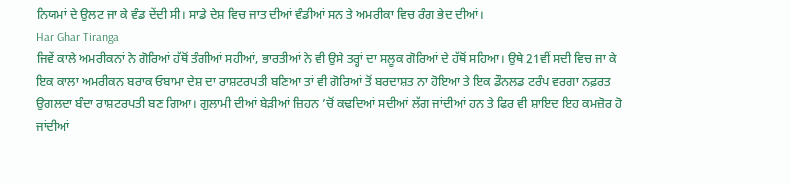ਨਿਯਮਾਂ ਦੇ ਉਲਟ ਜਾ ਕੇ ਵੰਡ ਦੇਂਦੀ ਸੀ। ਸਾਡੇ ਦੇਸ਼ ਵਿਚ ਜਾਤ ਦੀਆਂ ਵੰਡੀਆਂ ਸਨ ਤੇ ਅਮਰੀਕਾ ਵਿਚ ਰੰਗ ਭੇਦ ਦੀਆਂ।
Har Ghar Tiranga
ਜਿਵੇਂ ਕਾਲੇ ਅਮਰੀਕਨਾਂ ਨੇ ਗੋਰਿਆਂ ਹੱਥੋਂ ਤੰਗੀਆਂ ਸਹੀਆਂ, ਭਾਰਤੀਆਂ ਨੇ ਵੀ ਉਸੇ ਤਰ੍ਹਾਂ ਦਾ ਸਲੂਕ ਗੋਰਿਆਂ ਦੇ ਹੱਥੋਂ ਸਹਿਆ। ਉਥੇ 21ਵੀਂ ਸਦੀ ਵਿਚ ਜਾ ਕੇ ਇਕ ਕਾਲਾ ਅਮਰੀਕਨ ਬਰਾਕ ਓਬਾਮਾ ਦੇਸ਼ ਦਾ ਰਾਸ਼ਟਰਪਤੀ ਬਣਿਆ ਤਾਂ ਵੀ ਗੋਰਿਆਂ ਤੋਂ ਬਰਦਾਸ਼ਤ ਨਾ ਹੋਇਆ ਤੇ ਇਕ ਡੌਨਲਡ ਟਰੰਪ ਵਰਗਾ ਨਫ਼ਰਤ ਉਗਲਦਾ ਬੰਦਾ ਰਾਸ਼ਟਰਪਤੀ ਬਣ ਗਿਆ। ਗੁਲਾਮੀ ਦੀਆਂ ਬੇੜੀਆਂ ਜ਼ਿਹਨ ’ਚੋਂ ਕਢਦਿਆਂ ਸਦੀਆਂ ਲੱਗ ਜਾਂਦੀਆਂ ਹਨ ਤੇ ਫਿਰ ਵੀ ਸ਼ਾਇਦ ਇਹ ਕਮਜ਼ੋਰ ਹੋ ਜਾਂਦੀਆਂ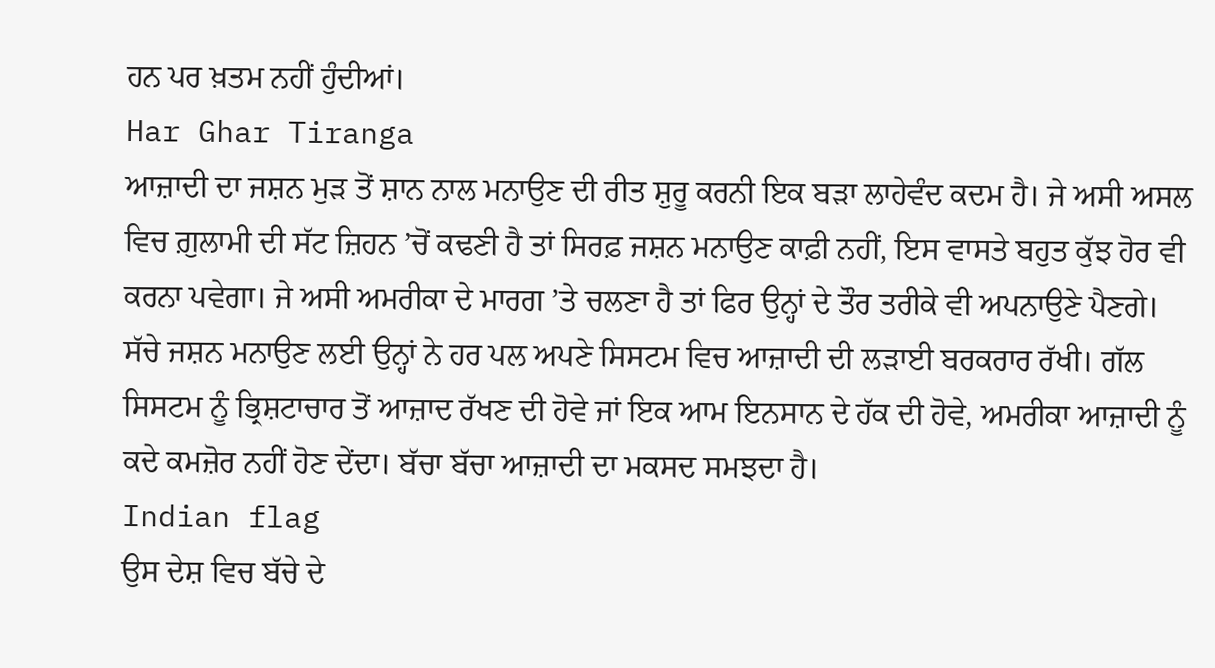ਹਨ ਪਰ ਖ਼ਤਮ ਨਹੀਂ ਹੁੰਦੀਆਂ।
Har Ghar Tiranga
ਆਜ਼ਾਦੀ ਦਾ ਜਸ਼ਨ ਮੁੜ ਤੋਂ ਸ਼ਾਨ ਨਾਲ ਮਨਾਉਣ ਦੀ ਰੀਤ ਸ਼ੁਰੂ ਕਰਨੀ ਇਕ ਬੜਾ ਲਾਹੇਵੰਦ ਕਦਮ ਹੈ। ਜੇ ਅਸੀ ਅਸਲ ਵਿਚ ਗ਼ੁਲਾਮੀ ਦੀ ਸੱਟ ਜ਼ਿਹਨ ’ਚੋਂ ਕਢਣੀ ਹੈ ਤਾਂ ਸਿਰਫ਼ ਜਸ਼ਨ ਮਨਾਉਣ ਕਾਫ਼ੀ ਨਹੀਂ, ਇਸ ਵਾਸਤੇ ਬਹੁਤ ਕੁੱਝ ਹੋਰ ਵੀ ਕਰਨਾ ਪਵੇਗਾ। ਜੇ ਅਸੀ ਅਮਰੀਕਾ ਦੇ ਮਾਰਗ ’ਤੇ ਚਲਣਾ ਹੈ ਤਾਂ ਫਿਰ ਉਨ੍ਹਾਂ ਦੇ ਤੌਰ ਤਰੀਕੇ ਵੀ ਅਪਨਾਉਣੇ ਪੈਣਗੇ। ਸੱਚੇ ਜਸ਼ਨ ਮਨਾਉਣ ਲਈ ਉਨ੍ਹਾਂ ਨੇ ਹਰ ਪਲ ਅਪਣੇ ਸਿਸਟਮ ਵਿਚ ਆਜ਼ਾਦੀ ਦੀ ਲੜਾਈ ਬਰਕਰਾਰ ਰੱਖੀ। ਗੱਲ ਸਿਸਟਮ ਨੂੰ ਭ੍ਰਿਸ਼ਟਾਚਾਰ ਤੋਂ ਆਜ਼ਾਦ ਰੱਖਣ ਦੀ ਹੋਵੇ ਜਾਂ ਇਕ ਆਮ ਇਨਸਾਨ ਦੇ ਹੱਕ ਦੀ ਹੋਵੇ, ਅਮਰੀਕਾ ਆਜ਼ਾਦੀ ਨੂੰ ਕਦੇ ਕਮਜ਼ੋਰ ਨਹੀਂ ਹੋਣ ਦੇਂਦਾ। ਬੱਚਾ ਬੱਚਾ ਆਜ਼ਾਦੀ ਦਾ ਮਕਸਦ ਸਮਝਦਾ ਹੈ।
Indian flag
ਉਸ ਦੇਸ਼ ਵਿਚ ਬੱਚੇ ਦੇ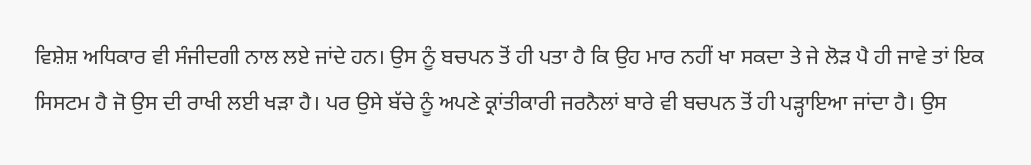ਵਿਸ਼ੇਸ਼ ਅਧਿਕਾਰ ਵੀ ਸੰਜੀਦਗੀ ਨਾਲ ਲਏ ਜਾਂਦੇ ਹਨ। ਉਸ ਨੂੰ ਬਚਪਨ ਤੋਂ ਹੀ ਪਤਾ ਹੈ ਕਿ ਉਹ ਮਾਰ ਨਹੀਂ ਖਾ ਸਕਦਾ ਤੇ ਜੇ ਲੋੜ ਪੈ ਹੀ ਜਾਵੇ ਤਾਂ ਇਕ ਸਿਸਟਮ ਹੈ ਜੋ ਉਸ ਦੀ ਰਾਖੀ ਲਈ ਖੜਾ ਹੈ। ਪਰ ਉਸੇ ਬੱਚੇ ਨੂੰ ਅਪਣੇ ਕ੍ਰਾਂਤੀਕਾਰੀ ਜਰਨੈਲਾਂ ਬਾਰੇ ਵੀ ਬਚਪਨ ਤੋਂ ਹੀ ਪੜ੍ਹਾਇਆ ਜਾਂਦਾ ਹੈ। ਉਸ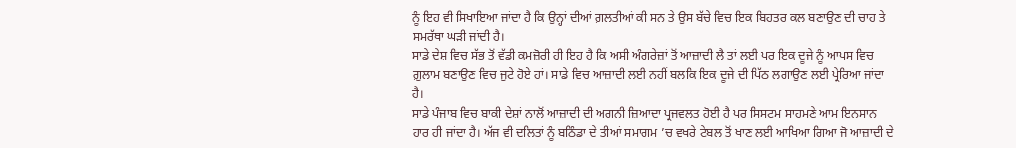ਨੂੰ ਇਹ ਵੀ ਸਿਖਾਇਆ ਜਾਂਦਾ ਹੈ ਕਿ ਉਨ੍ਹਾਂ ਦੀਆਂ ਗ਼ਲਤੀਆਂ ਕੀ ਸਨ ਤੇ ਉਸ ਬੱਚੇ ਵਿਚ ਇਕ ਬਿਹਤਰ ਕਲ ਬਣਾਉਣ ਦੀ ਚਾਹ ਤੇ ਸਮਰੱਥਾ ਘੜੀ ਜਾਂਦੀ ਹੈ।
ਸਾਡੇ ਦੇਸ਼ ਵਿਚ ਸੱਭ ਤੋਂ ਵੱਡੀ ਕਮਜ਼ੋਰੀ ਹੀ ਇਹ ਹੈ ਕਿ ਅਸੀ ਅੰਗਰੇਜ਼ਾਂ ਤੋਂ ਆਜ਼ਾਦੀ ਲੈ ਤਾਂ ਲਈ ਪਰ ਇਕ ਦੂਜੇ ਨੂੰ ਆਪਸ ਵਿਚ ਗ਼ੁਲਾਮ ਬਣਾਉਣ ਵਿਚ ਜੁਟੇ ਹੋਏ ਹਾਂ। ਸਾਡੇ ਵਿਚ ਆਜ਼ਾਦੀ ਲਈ ਨਹੀਂ ਬਲਕਿ ਇਕ ਦੂਜੇ ਦੀ ਪਿੱਠ ਲਗਾਉਣ ਲਈ ਪ੍ਰੇਰਿਆ ਜਾਂਦਾ ਹੈ।
ਸਾਡੇ ਪੰਜਾਬ ਵਿਚ ਬਾਕੀ ਦੇਸ਼ਾਂ ਨਾਲੋਂ ਆਜ਼ਾਦੀ ਦੀ ਅਗਨੀ ਜ਼ਿਆਦਾ ਪ੍ਰਜਵਲਤ ਹੋਈ ਹੈ ਪਰ ਸਿਸਟਮ ਸਾਹਮਣੇ ਆਮ ਇਨਸਾਨ ਹਾਰ ਹੀ ਜਾਂਦਾ ਹੈ। ਅੱਜ ਵੀ ਦਲਿਤਾਂ ਨੂੰ ਬਠਿੰਡਾ ਦੇ ਤੀਆਂ ਸਮਾਗਮ ’ਚ ਵਖਰੇ ਟੇਬਲ ਤੋਂ ਖਾਣ ਲਈ ਆਖਿਆ ਗਿਆ ਜੋ ਆਜ਼ਾਦੀ ਦੇ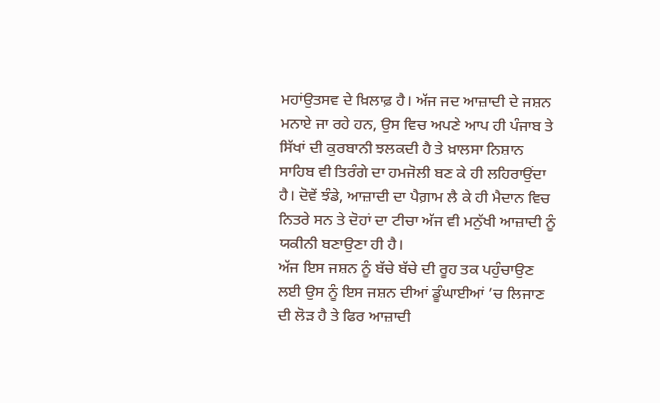ਮਹਾਂਉਤਸਵ ਦੇ ਖ਼ਿਲਾਫ਼ ਹੈ। ਅੱਜ ਜਦ ਆਜ਼ਾਦੀ ਦੇ ਜਸ਼ਨ ਮਨਾਏ ਜਾ ਰਹੇ ਹਨ, ਉਸ ਵਿਚ ਅਪਣੇ ਆਪ ਹੀ ਪੰਜਾਬ ਤੇ ਸਿੱਖਾਂ ਦੀ ਕੁਰਬਾਨੀ ਝਲਕਦੀ ਹੈ ਤੇ ਖ਼ਾਲਸਾ ਨਿਸ਼ਾਨ ਸਾਹਿਬ ਵੀ ਤਿਰੰਗੇ ਦਾ ਹਮਜੋਲੀ ਬਣ ਕੇ ਹੀ ਲਹਿਰਾਉਂਦਾ ਹੈ। ਦੋਵੇਂ ਝੰਡੇ, ਆਜ਼ਾਦੀ ਦਾ ਪੈਗ਼ਾਮ ਲੈ ਕੇ ਹੀ ਮੈਦਾਨ ਵਿਚ ਨਿਤਰੇ ਸਨ ਤੇ ਦੋਹਾਂ ਦਾ ਟੀਚਾ ਅੱਜ ਵੀ ਮਨੁੱਖੀ ਆਜ਼ਾਦੀ ਨੂੰ ਯਕੀਨੀ ਬਣਾਉਣਾ ਹੀ ਹੈ।
ਅੱਜ ਇਸ ਜਸ਼ਨ ਨੂੰ ਬੱਚੇ ਬੱਚੇ ਦੀ ਰੂਹ ਤਕ ਪਹੁੰਚਾਉਣ ਲਈ ਉਸ ਨੂੰ ਇਸ ਜਸ਼ਨ ਦੀਆਂ ਡੂੰਘਾਈਆਂ ’ਚ ਲਿਜਾਣ ਦੀ ਲੋੜ ਹੈ ਤੇ ਫਿਰ ਆਜ਼ਾਦੀ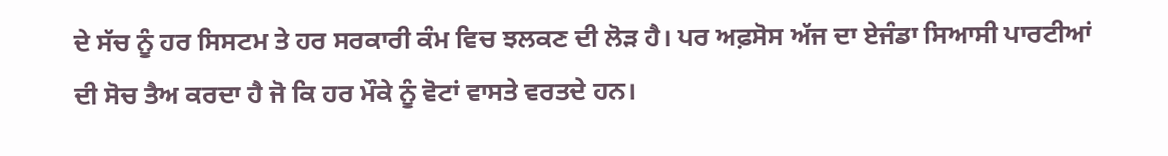ਦੇ ਸੱਚ ਨੂੰ ਹਰ ਸਿਸਟਮ ਤੇ ਹਰ ਸਰਕਾਰੀ ਕੰਮ ਵਿਚ ਝਲਕਣ ਦੀ ਲੋੜ ਹੈ। ਪਰ ਅਫ਼ਸੋਸ ਅੱਜ ਦਾ ਏਜੰਡਾ ਸਿਆਸੀ ਪਾਰਟੀਆਂ ਦੀ ਸੋਚ ਤੈਅ ਕਰਦਾ ਹੈ ਜੋ ਕਿ ਹਰ ਮੌਕੇ ਨੂੰ ਵੋਟਾਂ ਵਾਸਤੇ ਵਰਤਦੇ ਹਨ।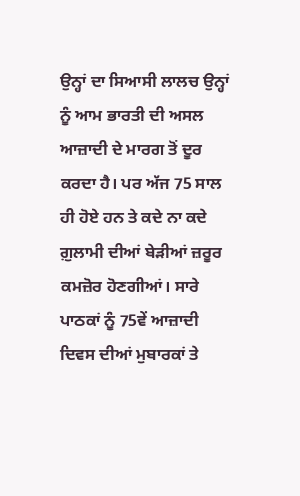ਉਨ੍ਹਾਂ ਦਾ ਸਿਆਸੀ ਲਾਲਚ ਉਨ੍ਹਾਂ ਨੂੰ ਆਮ ਭਾਰਤੀ ਦੀ ਅਸਲ ਆਜ਼ਾਦੀ ਦੇ ਮਾਰਗ ਤੋਂ ਦੂਰ ਕਰਦਾ ਹੈ। ਪਰ ਅੱਜ 75 ਸਾਲ ਹੀ ਹੋਏ ਹਨ ਤੇ ਕਦੇ ਨਾ ਕਦੇ ਗ਼ੁਲਾਮੀ ਦੀਆਂ ਬੇੜੀਆਂ ਜ਼ਰੂਰ ਕਮਜ਼ੋਰ ਹੋਣਗੀਆਂ। ਸਾਰੇ ਪਾਠਕਾਂ ਨੂੰ 75ਵੇਂ ਆਜ਼ਾਦੀ ਦਿਵਸ ਦੀਆਂ ਮੁਬਾਰਕਾਂ ਤੇ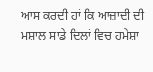ਆਸ ਕਰਦੀ ਹਾਂ ਕਿ ਆਜ਼ਾਦੀ ਦੀ ਮਸ਼ਾਲ ਸਾਡੇ ਦਿਲਾਂ ਵਿਚ ਹਮੇਸ਼ਾ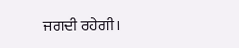ਜਗਦੀ ਰਹੇਗੀ।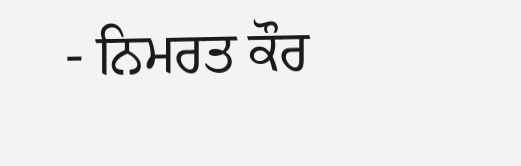- ਨਿਮਰਤ ਕੌਰ